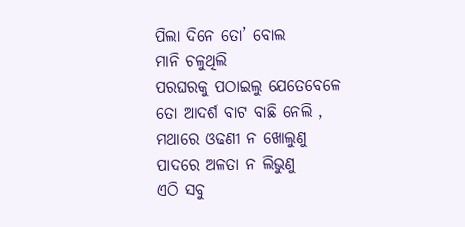ପିଲା ଦିନେ ତୋ’ ବୋଲ
ମାନି ଚଳୁଥିଲି
ପରଘରକୁ ପଠାଇଲୁ ଯେତେବେଳେ
ତୋ ଆଦର୍ଶ ବାଟ ବାଛି ନେଲି ,
ମଥାରେ ଓଢଣୀ ନ ଖୋଲୁଣୁ
ପାଦରେ ଅଳତା ନ ଲିଭୁଣୁ
ଏଠି ସବୁ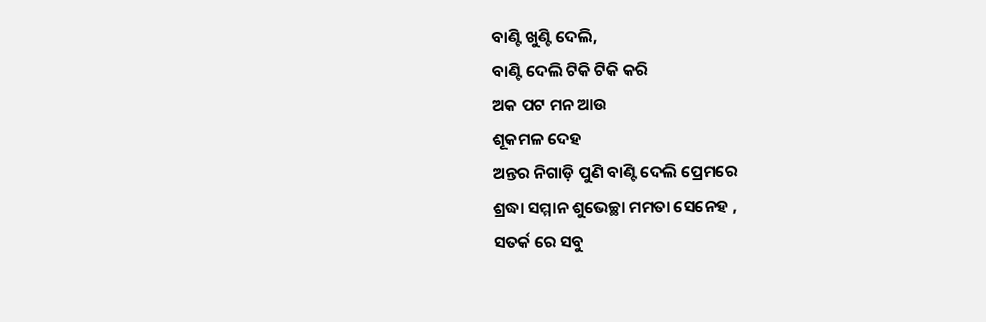ବାଣ୍ଟି ଖୁଣ୍ଟି ଦେଲି,
ବାଣ୍ଟି ଦେଲି ଟିକି ଟିକି କରି
ଅକ ପଟ ମନ ଆଉ
ଶୂକମଳ ଦେହ
ଅନ୍ତର ନିଗାଡ଼ି ପୁଣି ବାଣ୍ଟି ଦେଲି ପ୍ରେମରେ
ଶ୍ରଦ୍ଧା ସମ୍ମାନ ଶୁଭେଚ୍ଛା ମମତା ସେନେହ ,
ସତର୍କ ରେ ସବୁ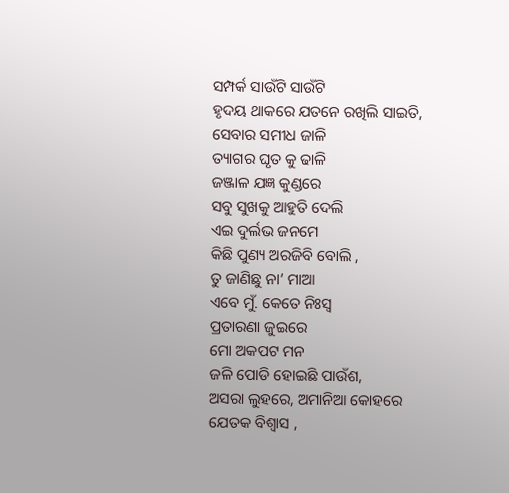ସମ୍ପର୍କ ସାଉଁଟି ସାଉଁଟି
ହୃଦୟ ଥାକରେ ଯତନେ ରଖିଲି ସାଇତି,
ସେବାର ସମୀଧ ଜାଳି
ତ୍ୟାଗର ଘୃତ କୁ ଢାଳି
ଜଞ୍ଜାଳ ଯଜ୍ଞ କୁଣ୍ଡରେ
ସବୁ ସୁଖକୁ ଆହୁତି ଦେଲି
ଏଇ ଦୁର୍ଲଭ ଜନମେ
କିଛି ପୁଣ୍ୟ ଅରଜିବି ବୋଲି ,
ତୁ ଜାଣିଛୁ ନା’ ମାଆ
ଏବେ ମୁଁ. କେତେ ନିଃସ୍ୱ
ପ୍ରତାରଣା ଜୁଇରେ
ମୋ ଅକପଟ ମନ
ଜଳି ପୋଡି ହୋଇଛି ପାଉଁଶ,
ଅସରା ଲୁହରେ, ଅମାନିଆ କୋହରେ
ଯେତକ ବିଶ୍ୱାସ ,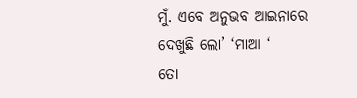ମୁଁ. ଏବେ ଅନୁଭବ ଆଇନାରେ
ଦେଖୁଛି ଲୋ’ ‘ମାଆ ‘
ତୋ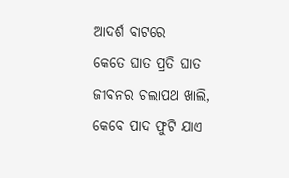ଆଦର୍ଶ ବାଟରେ
କେତେ ଘାତ ପ୍ରତି ଘାତ
ଜୀବନର ଚଲାପଥ ଖାଲି,
କେବେ ପାଦ ଫୁଟି ଯାଏ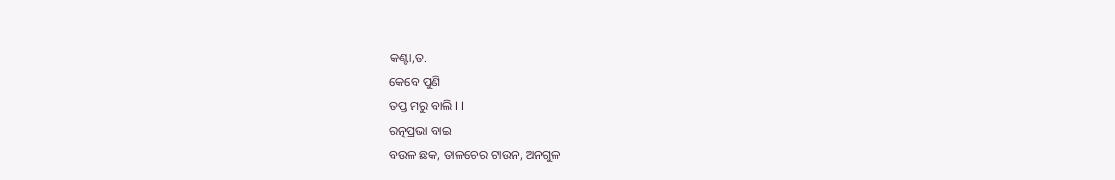କଣ୍ଟା,ତ.
କେବେ ପୁଣି
ତପ୍ତ ମରୁ ବାଲି I I
ରତ୍ନପ୍ରଭା ବାଇ
ବଉଳ ଛକ, ତାଳଚେର ଟାଉନ, ଅନଗୁଳ